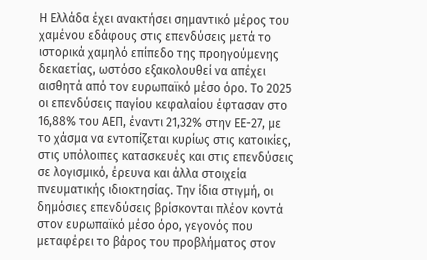Η Ελλάδα έχει ανακτήσει σημαντικό μέρος του χαμένου εδάφους στις επενδύσεις μετά το ιστορικά χαμηλό επίπεδο της προηγούμενης δεκαετίας, ωστόσο εξακολουθεί να απέχει αισθητά από τον ευρωπαϊκό μέσο όρο. Το 2025 οι επενδύσεις παγίου κεφαλαίου έφτασαν στο 16,88% του ΑΕΠ, έναντι 21,32% στην ΕΕ-27, με το χάσμα να εντοπίζεται κυρίως στις κατοικίες, στις υπόλοιπες κατασκευές και στις επενδύσεις σε λογισμικό, έρευνα και άλλα στοιχεία πνευματικής ιδιοκτησίας. Την ίδια στιγμή, οι δημόσιες επενδύσεις βρίσκονται πλέον κοντά στον ευρωπαϊκό μέσο όρο, γεγονός που μεταφέρει το βάρος του προβλήματος στον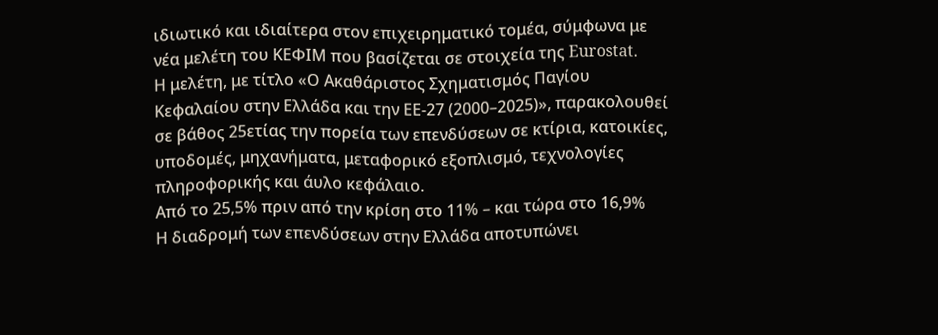ιδιωτικό και ιδιαίτερα στον επιχειρηματικό τομέα, σύμφωνα με νέα μελέτη του ΚΕΦΙΜ που βασίζεται σε στοιχεία της Eurostat.
Η μελέτη, με τίτλο «Ο Ακαθάριστος Σχηματισμός Παγίου Κεφαλαίου στην Ελλάδα και την ΕΕ-27 (2000–2025)», παρακολουθεί σε βάθος 25ετίας την πορεία των επενδύσεων σε κτίρια, κατοικίες, υποδομές, μηχανήματα, μεταφορικό εξοπλισμό, τεχνολογίες πληροφορικής και άυλο κεφάλαιο.
Από το 25,5% πριν από την κρίση στο 11% – και τώρα στο 16,9%
Η διαδρομή των επενδύσεων στην Ελλάδα αποτυπώνει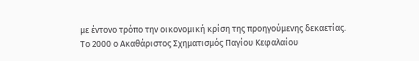με έντονο τρόπο την οικονομική κρίση της προηγούμενης δεκαετίας.
Το 2000 ο Ακαθάριστος Σχηματισμός Παγίου Κεφαλαίου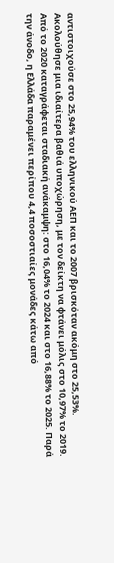αντιστοιχούσε στο 25,94% του ελληνικού ΑΕΠ και το 2007 βρισκόταν ακόμη στο 25,53%. Ακολούθησε μια ιδιαίτερα βαθιά υποχώρηση, με τον δείκτη να φτάνει μόλις στο 10,97% το 2019.
Από το 2020 καταγράφεται σταδιακή ανάκαμψη: στο 16,04% το 2024 και στο 16,88% το 2025. Παρά την άνοδο, η Ελλάδα παραμένει περίπου 4,4 ποσοστιαίες μονάδες κάτω από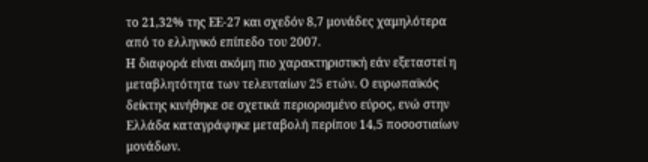το 21,32% της ΕΕ-27 και σχεδόν 8,7 μονάδες χαμηλότερα από το ελληνικό επίπεδο του 2007.
Η διαφορά είναι ακόμη πιο χαρακτηριστική εάν εξεταστεί η μεταβλητότητα των τελευταίων 25 ετών. Ο ευρωπαϊκός δείκτης κινήθηκε σε σχετικά περιορισμένο εύρος, ενώ στην Ελλάδα καταγράφηκε μεταβολή περίπου 14,5 ποσοστιαίων μονάδων.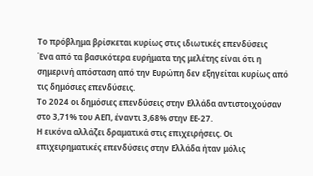Το πρόβλημα βρίσκεται κυρίως στις ιδιωτικές επενδύσεις
Ένα από τα βασικότερα ευρήματα της μελέτης είναι ότι η σημερινή απόσταση από την Ευρώπη δεν εξηγείται κυρίως από τις δημόσιες επενδύσεις.
Το 2024 οι δημόσιες επενδύσεις στην Ελλάδα αντιστοιχούσαν στο 3,71% του ΑΕΠ, έναντι 3,68% στην ΕΕ-27.
Η εικόνα αλλάζει δραματικά στις επιχειρήσεις. Οι επιχειρηματικές επενδύσεις στην Ελλάδα ήταν μόλις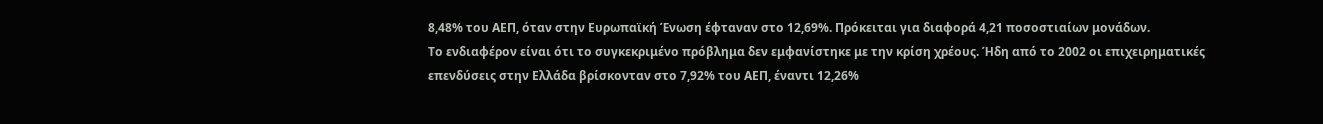8,48% του ΑΕΠ, όταν στην Ευρωπαϊκή Ένωση έφταναν στο 12,69%. Πρόκειται για διαφορά 4,21 ποσοστιαίων μονάδων.
Το ενδιαφέρον είναι ότι το συγκεκριμένο πρόβλημα δεν εμφανίστηκε με την κρίση χρέους. Ήδη από το 2002 οι επιχειρηματικές επενδύσεις στην Ελλάδα βρίσκονταν στο 7,92% του ΑΕΠ, έναντι 12,26%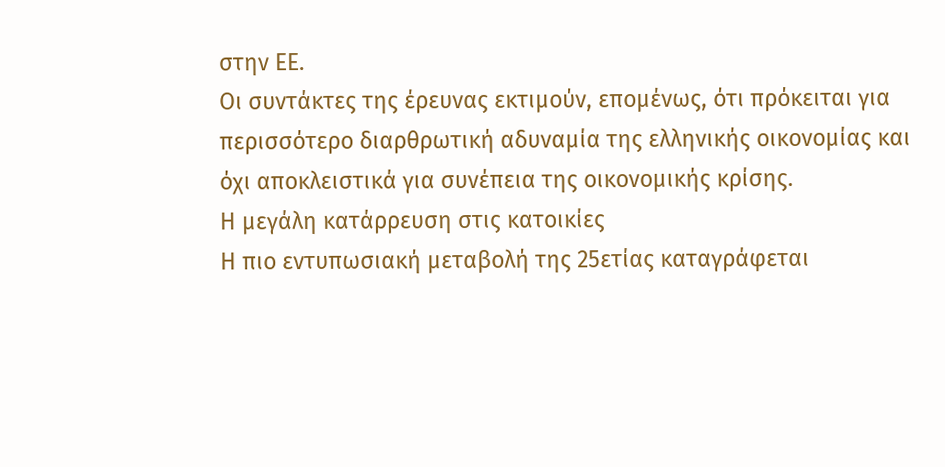στην ΕΕ.
Οι συντάκτες της έρευνας εκτιμούν, επομένως, ότι πρόκειται για περισσότερο διαρθρωτική αδυναμία της ελληνικής οικονομίας και όχι αποκλειστικά για συνέπεια της οικονομικής κρίσης.
Η μεγάλη κατάρρευση στις κατοικίες
Η πιο εντυπωσιακή μεταβολή της 25ετίας καταγράφεται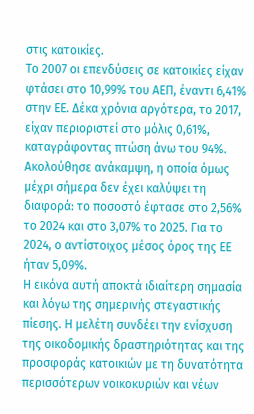στις κατοικίες.
Το 2007 οι επενδύσεις σε κατοικίες είχαν φτάσει στο 10,99% του ΑΕΠ, έναντι 6,41% στην ΕΕ. Δέκα χρόνια αργότερα, το 2017, είχαν περιοριστεί στο μόλις 0,61%, καταγράφοντας πτώση άνω του 94%.
Ακολούθησε ανάκαμψη, η οποία όμως μέχρι σήμερα δεν έχει καλύψει τη διαφορά: το ποσοστό έφτασε στο 2,56% το 2024 και στο 3,07% το 2025. Για το 2024, ο αντίστοιχος μέσος όρος της ΕΕ ήταν 5,09%.
Η εικόνα αυτή αποκτά ιδιαίτερη σημασία και λόγω της σημερινής στεγαστικής πίεσης. Η μελέτη συνδέει την ενίσχυση της οικοδομικής δραστηριότητας και της προσφοράς κατοικιών με τη δυνατότητα περισσότερων νοικοκυριών και νέων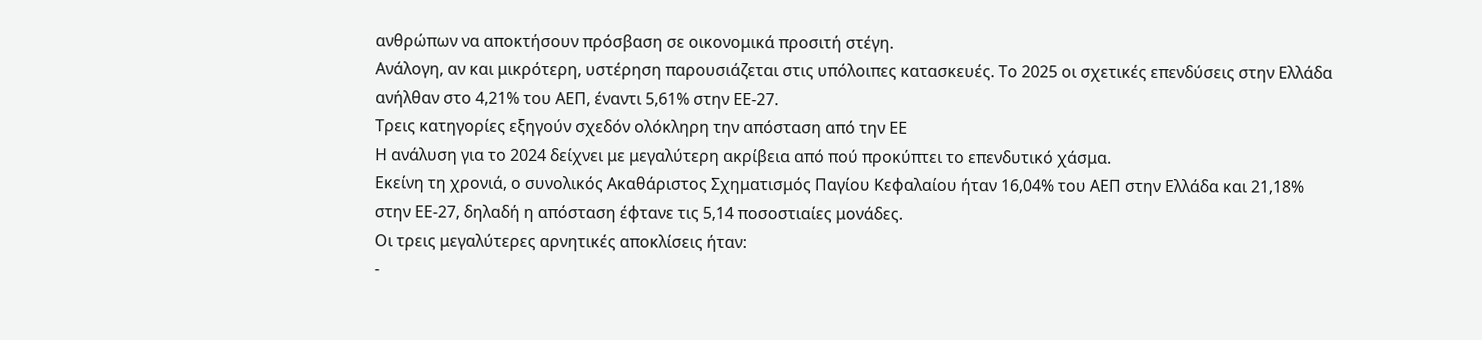ανθρώπων να αποκτήσουν πρόσβαση σε οικονομικά προσιτή στέγη.
Ανάλογη, αν και μικρότερη, υστέρηση παρουσιάζεται στις υπόλοιπες κατασκευές. Το 2025 οι σχετικές επενδύσεις στην Ελλάδα ανήλθαν στο 4,21% του ΑΕΠ, έναντι 5,61% στην ΕΕ-27.
Τρεις κατηγορίες εξηγούν σχεδόν ολόκληρη την απόσταση από την ΕΕ
Η ανάλυση για το 2024 δείχνει με μεγαλύτερη ακρίβεια από πού προκύπτει το επενδυτικό χάσμα.
Εκείνη τη χρονιά, ο συνολικός Ακαθάριστος Σχηματισμός Παγίου Κεφαλαίου ήταν 16,04% του ΑΕΠ στην Ελλάδα και 21,18% στην ΕΕ-27, δηλαδή η απόσταση έφτανε τις 5,14 ποσοστιαίες μονάδες.
Οι τρεις μεγαλύτερες αρνητικές αποκλίσεις ήταν:
-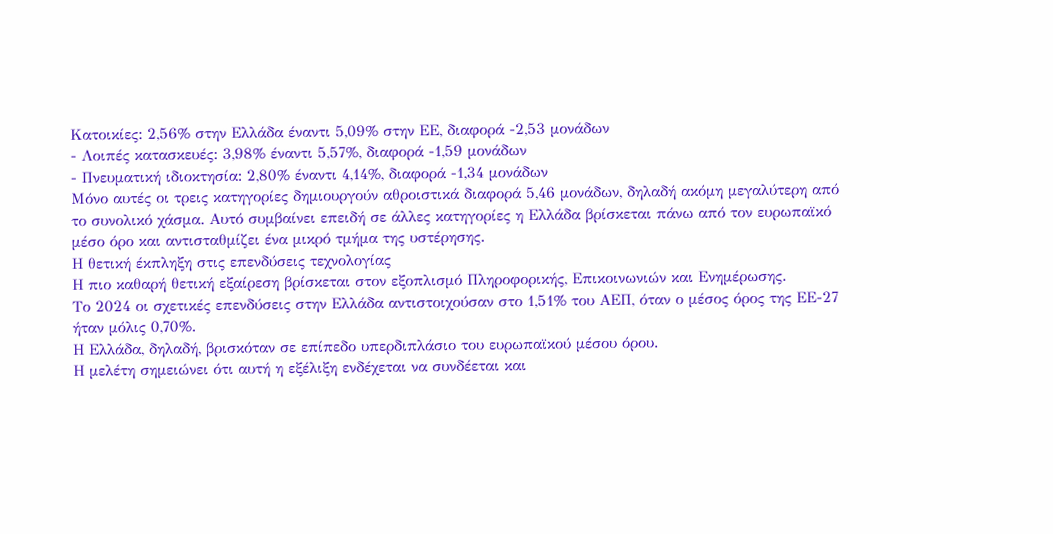Κατοικίες: 2,56% στην Ελλάδα έναντι 5,09% στην ΕΕ, διαφορά -2,53 μονάδων
- Λοιπές κατασκευές: 3,98% έναντι 5,57%, διαφορά -1,59 μονάδων
- Πνευματική ιδιοκτησία: 2,80% έναντι 4,14%, διαφορά -1,34 μονάδων
Μόνο αυτές οι τρεις κατηγορίες δημιουργούν αθροιστικά διαφορά 5,46 μονάδων, δηλαδή ακόμη μεγαλύτερη από το συνολικό χάσμα. Αυτό συμβαίνει επειδή σε άλλες κατηγορίες η Ελλάδα βρίσκεται πάνω από τον ευρωπαϊκό μέσο όρο και αντισταθμίζει ένα μικρό τμήμα της υστέρησης.
Η θετική έκπληξη στις επενδύσεις τεχνολογίας
Η πιο καθαρή θετική εξαίρεση βρίσκεται στον εξοπλισμό Πληροφορικής, Επικοινωνιών και Ενημέρωσης.
Το 2024 οι σχετικές επενδύσεις στην Ελλάδα αντιστοιχούσαν στο 1,51% του ΑΕΠ, όταν ο μέσος όρος της ΕΕ-27 ήταν μόλις 0,70%.
Η Ελλάδα, δηλαδή, βρισκόταν σε επίπεδο υπερδιπλάσιο του ευρωπαϊκού μέσου όρου.
Η μελέτη σημειώνει ότι αυτή η εξέλιξη ενδέχεται να συνδέεται και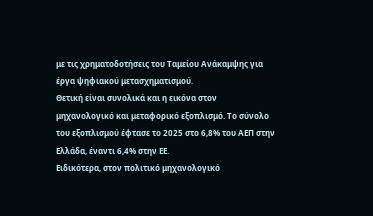με τις χρηματοδοτήσεις του Ταμείου Ανάκαμψης για έργα ψηφιακού μετασχηματισμού.
Θετική είναι συνολικά και η εικόνα στον μηχανολογικό και μεταφορικό εξοπλισμό. Το σύνολο του εξοπλισμού έφτασε το 2025 στο 6,8% του ΑΕΠ στην Ελλάδα, έναντι 6,4% στην ΕΕ.
Ειδικότερα, στον πολιτικό μηχανολογικό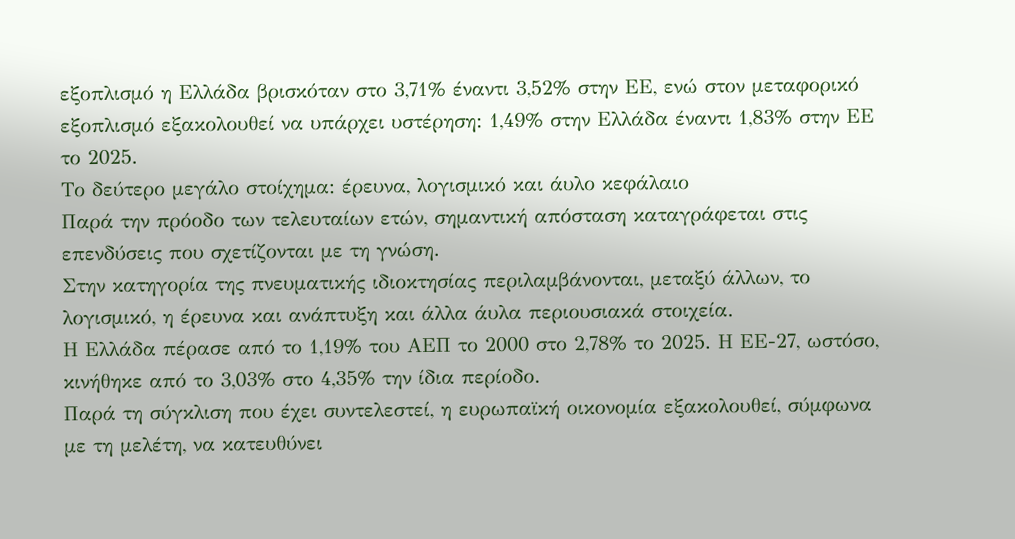εξοπλισμό η Ελλάδα βρισκόταν στο 3,71% έναντι 3,52% στην ΕΕ, ενώ στον μεταφορικό εξοπλισμό εξακολουθεί να υπάρχει υστέρηση: 1,49% στην Ελλάδα έναντι 1,83% στην ΕΕ το 2025.
Το δεύτερο μεγάλο στοίχημα: έρευνα, λογισμικό και άυλο κεφάλαιο
Παρά την πρόοδο των τελευταίων ετών, σημαντική απόσταση καταγράφεται στις επενδύσεις που σχετίζονται με τη γνώση.
Στην κατηγορία της πνευματικής ιδιοκτησίας περιλαμβάνονται, μεταξύ άλλων, το λογισμικό, η έρευνα και ανάπτυξη και άλλα άυλα περιουσιακά στοιχεία.
Η Ελλάδα πέρασε από το 1,19% του ΑΕΠ το 2000 στο 2,78% το 2025. Η ΕΕ-27, ωστόσο, κινήθηκε από το 3,03% στο 4,35% την ίδια περίοδο.
Παρά τη σύγκλιση που έχει συντελεστεί, η ευρωπαϊκή οικονομία εξακολουθεί, σύμφωνα με τη μελέτη, να κατευθύνει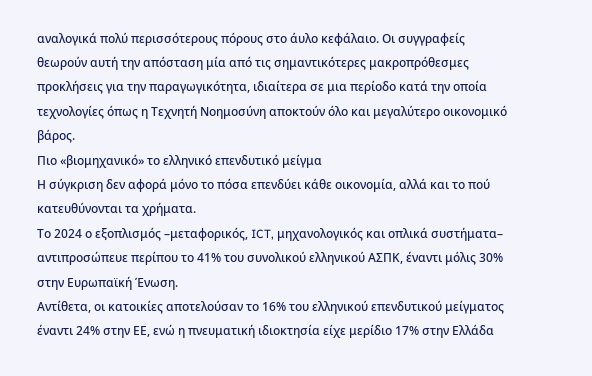αναλογικά πολύ περισσότερους πόρους στο άυλο κεφάλαιο. Οι συγγραφείς θεωρούν αυτή την απόσταση μία από τις σημαντικότερες μακροπρόθεσμες προκλήσεις για την παραγωγικότητα, ιδιαίτερα σε μια περίοδο κατά την οποία τεχνολογίες όπως η Τεχνητή Νοημοσύνη αποκτούν όλο και μεγαλύτερο οικονομικό βάρος.
Πιο «βιομηχανικό» το ελληνικό επενδυτικό μείγμα
Η σύγκριση δεν αφορά μόνο το πόσα επενδύει κάθε οικονομία, αλλά και το πού κατευθύνονται τα χρήματα.
Το 2024 ο εξοπλισμός –μεταφορικός, ICT, μηχανολογικός και οπλικά συστήματα– αντιπροσώπευε περίπου το 41% του συνολικού ελληνικού ΑΣΠΚ, έναντι μόλις 30% στην Ευρωπαϊκή Ένωση.
Αντίθετα, οι κατοικίες αποτελούσαν το 16% του ελληνικού επενδυτικού μείγματος έναντι 24% στην ΕΕ, ενώ η πνευματική ιδιοκτησία είχε μερίδιο 17% στην Ελλάδα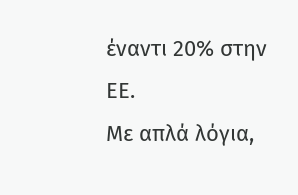έναντι 20% στην ΕΕ.
Με απλά λόγια,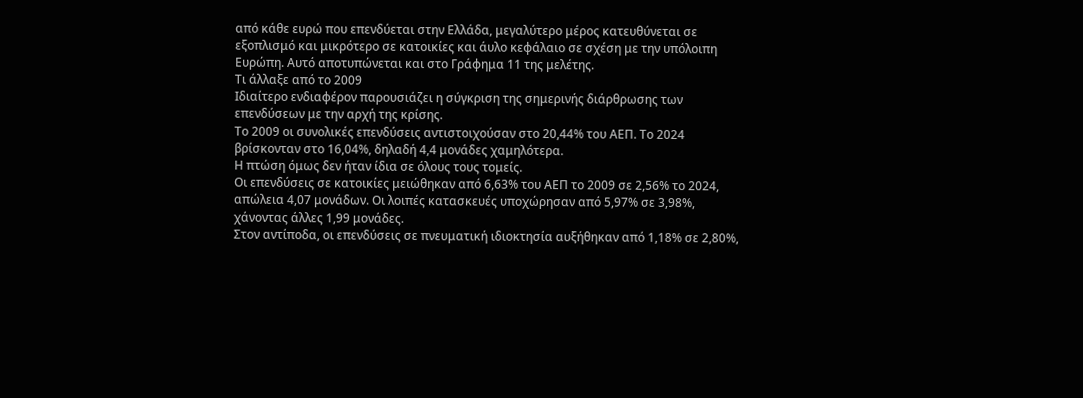από κάθε ευρώ που επενδύεται στην Ελλάδα, μεγαλύτερο μέρος κατευθύνεται σε εξοπλισμό και μικρότερο σε κατοικίες και άυλο κεφάλαιο σε σχέση με την υπόλοιπη Ευρώπη. Αυτό αποτυπώνεται και στο Γράφημα 11 της μελέτης.
Τι άλλαξε από το 2009
Ιδιαίτερο ενδιαφέρον παρουσιάζει η σύγκριση της σημερινής διάρθρωσης των επενδύσεων με την αρχή της κρίσης.
Το 2009 οι συνολικές επενδύσεις αντιστοιχούσαν στο 20,44% του ΑΕΠ. Το 2024 βρίσκονταν στο 16,04%, δηλαδή 4,4 μονάδες χαμηλότερα.
Η πτώση όμως δεν ήταν ίδια σε όλους τους τομείς.
Οι επενδύσεις σε κατοικίες μειώθηκαν από 6,63% του ΑΕΠ το 2009 σε 2,56% το 2024, απώλεια 4,07 μονάδων. Οι λοιπές κατασκευές υποχώρησαν από 5,97% σε 3,98%, χάνοντας άλλες 1,99 μονάδες.
Στον αντίποδα, οι επενδύσεις σε πνευματική ιδιοκτησία αυξήθηκαν από 1,18% σε 2,80%,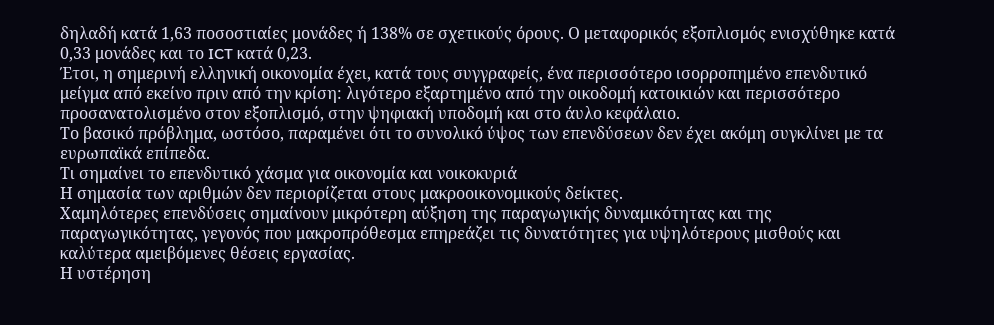δηλαδή κατά 1,63 ποσοστιαίες μονάδες ή 138% σε σχετικούς όρους. Ο μεταφορικός εξοπλισμός ενισχύθηκε κατά 0,33 μονάδες και το ICT κατά 0,23.
Έτσι, η σημερινή ελληνική οικονομία έχει, κατά τους συγγραφείς, ένα περισσότερο ισορροπημένο επενδυτικό μείγμα από εκείνο πριν από την κρίση: λιγότερο εξαρτημένο από την οικοδομή κατοικιών και περισσότερο προσανατολισμένο στον εξοπλισμό, στην ψηφιακή υποδομή και στο άυλο κεφάλαιο.
Το βασικό πρόβλημα, ωστόσο, παραμένει ότι το συνολικό ύψος των επενδύσεων δεν έχει ακόμη συγκλίνει με τα ευρωπαϊκά επίπεδα.
Τι σημαίνει το επενδυτικό χάσμα για οικονομία και νοικοκυριά
Η σημασία των αριθμών δεν περιορίζεται στους μακροοικονομικούς δείκτες.
Χαμηλότερες επενδύσεις σημαίνουν μικρότερη αύξηση της παραγωγικής δυναμικότητας και της παραγωγικότητας, γεγονός που μακροπρόθεσμα επηρεάζει τις δυνατότητες για υψηλότερους μισθούς και καλύτερα αμειβόμενες θέσεις εργασίας.
Η υστέρηση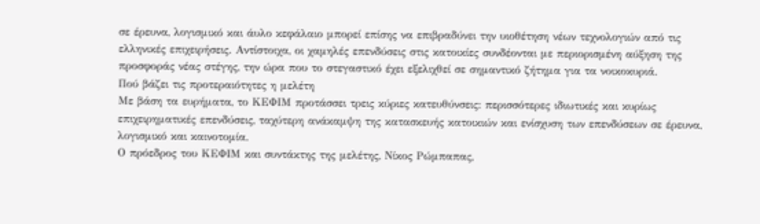σε έρευνα, λογισμικό και άυλο κεφάλαιο μπορεί επίσης να επιβραδύνει την υιοθέτηση νέων τεχνολογιών από τις ελληνικές επιχειρήσεις. Αντίστοιχα, οι χαμηλές επενδύσεις στις κατοικίες συνδέονται με περιορισμένη αύξηση της προσφοράς νέας στέγης, την ώρα που το στεγαστικό έχει εξελιχθεί σε σημαντικό ζήτημα για τα νοικοκυριά.
Πού βάζει τις προτεραιότητες η μελέτη
Με βάση τα ευρήματα, το ΚΕΦΙΜ προτάσσει τρεις κύριες κατευθύνσεις: περισσότερες ιδιωτικές και κυρίως επιχειρηματικές επενδύσεις, ταχύτερη ανάκαμψη της κατασκευής κατοικιών και ενίσχυση των επενδύσεων σε έρευνα, λογισμικό και καινοτομία.
Ο πρόεδρος του ΚΕΦΙΜ και συντάκτης της μελέτης, Νίκος Ρώμπαπας,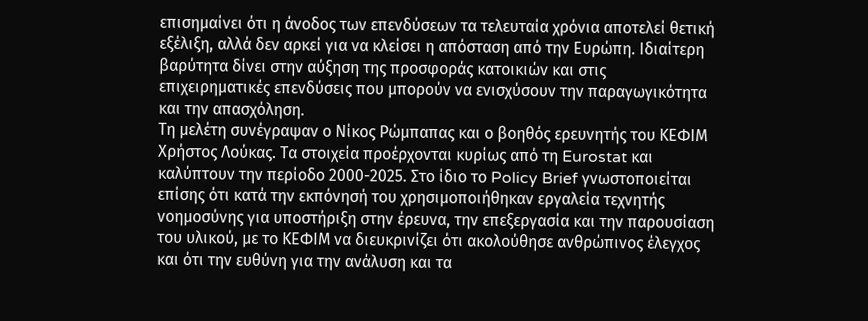επισημαίνει ότι η άνοδος των επενδύσεων τα τελευταία χρόνια αποτελεί θετική εξέλιξη, αλλά δεν αρκεί για να κλείσει η απόσταση από την Ευρώπη. Ιδιαίτερη βαρύτητα δίνει στην αύξηση της προσφοράς κατοικιών και στις επιχειρηματικές επενδύσεις που μπορούν να ενισχύσουν την παραγωγικότητα και την απασχόληση.
Τη μελέτη συνέγραψαν ο Νίκος Ρώμπαπας και ο βοηθός ερευνητής του ΚΕΦΙΜ Χρήστος Λούκας. Τα στοιχεία προέρχονται κυρίως από τη Eurostat και καλύπτουν την περίοδο 2000-2025. Στο ίδιο το Policy Brief γνωστοποιείται επίσης ότι κατά την εκπόνησή του χρησιμοποιήθηκαν εργαλεία τεχνητής νοημοσύνης για υποστήριξη στην έρευνα, την επεξεργασία και την παρουσίαση του υλικού, με το ΚΕΦΙΜ να διευκρινίζει ότι ακολούθησε ανθρώπινος έλεγχος και ότι την ευθύνη για την ανάλυση και τα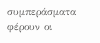συμπεράσματα φέρουν οι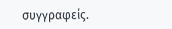συγγραφείς.